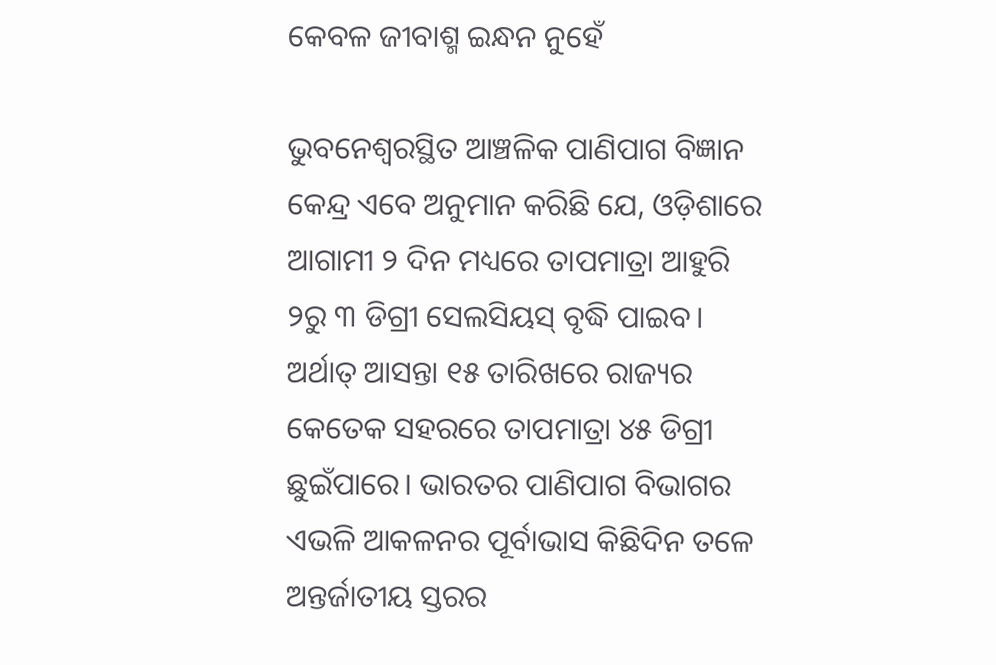କେବଳ ଜୀବାଶ୍ମ ଇନ୍ଧନ ନୁହେଁ

ଭୁବନେଶ୍ୱରସ୍ଥିତ ଆଞ୍ଚଳିକ ପାଣିପାଗ ବିଜ୍ଞାନ କେନ୍ଦ୍ର ଏବେ ଅନୁମାନ କରିଛି ଯେ, ଓଡ଼ିଶାରେ ଆଗାମୀ ୨ ଦିନ ମଧ୍ୟରେ ତାପମାତ୍ରା ଆହୁରି ୨ରୁ ୩ ଡିଗ୍ରୀ ସେଲସିୟସ୍‌ ବୃଦ୍ଧି ପାଇବ। ଅର୍ଥାତ୍‌ ଆସନ୍ତା ୧୫ ତାରିଖରେ ରାଜ୍ୟର କେତେକ ସହରରେ ତାପମାତ୍ରା ୪୫ ଡିଗ୍ରୀ ଛୁଇଁପାରେ। ଭାରତର ପାଣିପାଗ ବିଭାଗର ଏଭଳି ଆକଳନର ପୂର୍ବାଭାସ କିଛିଦିନ ତଳେ ଅନ୍ତର୍ଜାତୀୟ ସ୍ତରର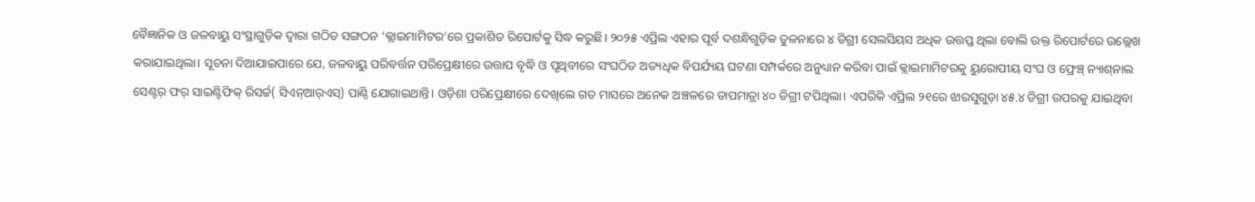ବୈଜ୍ଞାନିକ ଓ ଜଳବାୟୁ ସଂସ୍ଥାଗୁଡ଼ିକ ଦ୍ୱାରା ଗଠିତ ସଙ୍ଗଠନ ‘କ୍ଲାଇମାମିଟର’ରେ ପ୍ରକାଶିତ ରିପୋର୍ଟକୁ ସିଦ୍ଧ କରୁଛି। ୨୦୨୫ ଏପ୍ରିଲ ଏହାର ପୂର୍ବ ଦଶନ୍ଧିଗୁଡ଼ିକ ତୁଳନାରେ ୪ ଡିଗ୍ରୀ ସେଲସିୟସ ଅଧିକ ଉତ୍ତପ୍ତ ଥିଲା ବୋଲି ଉକ୍ତ ରିପୋର୍ଟରେ ଉଲ୍ଲେଖ କରାଯାଇଥିଲା। ସୂଚନା ଦିଆଯାଇପାରେ ଯେ, ଜଳବାୟୁ ପରିବର୍ତ୍ତନ ପରିପ୍ରେକ୍ଷୀରେ ଉତ୍ତାପ ବୃଦ୍ଧି ଓ ପୃଥିବୀରେ ସଂଘଠିତ ଅତ୍ୟଧିକ ବିପର୍ଯ୍ୟୟ ଘଟଣା ସମ୍ପର୍କରେ ଅନୁଧ୍ୟାନ କରିବା ପାଇଁ କ୍ଲାଇମାମିଟରକୁ ୟୁରୋପୀୟ ସଂଘ ଓ ଫ୍ରେଞ୍ଚ୍‌ ନ୍ୟାଶ୍‌ନାଲ ସେଣ୍ଟର୍‌ ଫର୍‌ ସାଇଣ୍ଟିଫିକ୍‌ ରିସର୍ଚ୍ଚ( ସିଏନ୍‌ଆର୍‌ଏସ୍‌) ପାଣ୍ଠି ଯୋଗାଇଥାନ୍ତି। ଓଡ଼ିଶା ପରିପ୍ରେକ୍ଷୀରେ ଦେଖିଲେ ଗତ ମାସରେ ଅନେକ ଅଞ୍ଚଳରେ ତାପମାତ୍ରା ୪୦ ଡିଗ୍ରୀ ଟପିଥିଲା। ଏପରିକି ଏପ୍ରିଲ ୨୧ରେ ଝାରସୁଗୁଡ଼ା ୪୫.୪ ଡିଗ୍ରୀ ଉପରକୁ ଯାଇଥିବା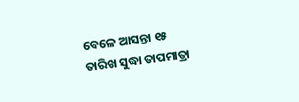ବେଳେ ଆସନ୍ତା ୧୫ ତାରିଖ ସୁଦ୍ଧା ତାପମାତ୍ରା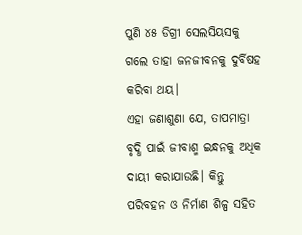ପୁଣି ୪୫ ଡିଗ୍ରୀ ସେଲସିୟସକୁ ଗଲେ ତାହା ଜନଜୀବନକୁ ଦୁର୍ବିଷହ କରିବା ଥୟ।
ଏହା ଜଣାଶୁଣା ଯେ, ତାପମାତ୍ରା ବୃଦ୍ଧି ପାଇଁ ଜୀବାଶ୍ମ ଇନ୍ଧନକୁ ଅଧିକ ଦାୟୀ କରାଯାଉଛି। କିନ୍ତୁ ପରିବହନ ଓ ନିର୍ମାଣ ଶିଳ୍ପ ସହିତ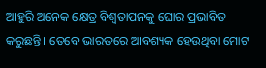ଆହୁରି ଅନେକ କ୍ଷେତ୍ର ବିଶ୍ୱତାପନକୁ ଘୋର ପ୍ରଭାବିତ କରୁଛନ୍ତି। ତେବେ ଭାରତରେ ଆବଶ୍ୟକ ହେଉଥିବା ମୋଟ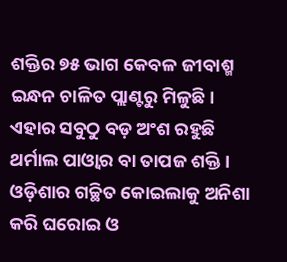ଶକ୍ତିର ୭୫ ଭାଗ କେବଳ ଜୀବାଶ୍ମ ଇନ୍ଧନ ଚାଳିତ ପ୍ଲାଣ୍ଟରୁ ମିଳୁଛି। ଏହାର ସବୁଠୁ ବଡ଼ ଅଂଶ ରହୁଛି ଥର୍ମାଲ ପାଓ୍ବାର ବା ତାପଜ ଶକ୍ତି। ଓଡ଼ିଶାର ଗଚ୍ଛିତ କୋଇଲାକୁ ଅନିଶା କରି ଘରୋଇ ଓ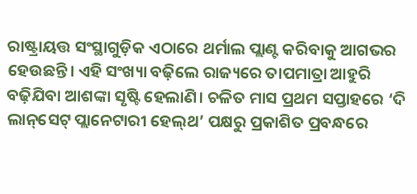ରାଷ୍ଟ୍ରାୟତ୍ତ ସଂସ୍ଥାଗୁଡ଼ିକ ଏଠାରେ ଥର୍ମାଲ ପ୍ଲାଣ୍ଟ କରିବାକୁ ଆଗଭର ହେଉଛନ୍ତି। ଏହି ସଂଖ୍ୟା ବଢ଼ିଲେ ରାଜ୍ୟରେ ତାପମାତ୍ରା ଆହୁରି ବଢ଼ିଯିବା ଆଶଙ୍କା ସୃଷ୍ଟି ହେଲାଣି। ଚଳିତ ମାସ ପ୍ରଥମ ସପ୍ତାହରେ ‘ଦି ଲାନ୍‌ସେଟ୍‌ ପ୍ଲାନେଟାରୀ ହେଲ୍‌ଥ’ ପକ୍ଷରୁ ପ୍ରକାଶିତ ପ୍ରବନ୍ଧରେ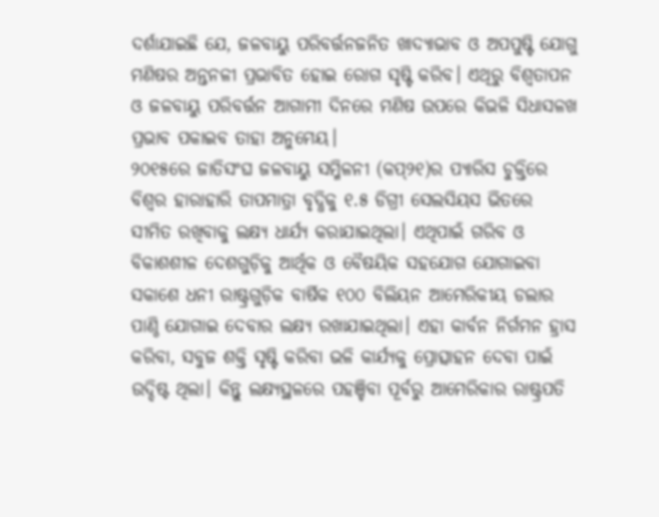ଦର୍ଶାଯାଇଛି ଯେ, ଜଳବାୟୁ ପରିବର୍ତ୍ତନଜନିତ ଖାଦ୍ୟାଭାବ ଓ ଅପପୁଷ୍ଟି ଯୋଗୁ ମଣିଷର ଅନ୍ତନଳୀ ପ୍ରଭାବିତ ହୋଇ ରୋଗ ସୃଷ୍ଟି କରିବ। ଏଥିରୁ ବିଶ୍ୱତାପନ ଓ ଜଳବାୟୁ ପରିବର୍ତ୍ତନ ଆଗାମୀ ଦିନରେ ମଣିଷ ଉପରେ କିଭଳି ସିଧାସଳଖ ପ୍ରଭାବ ପକାଇବ ତାହା ଅନୁମେୟ।
୨୦୧୫ରେ ଜାତିସଂଘ ଜଳବାୟୁ ସମ୍ମିଳନୀ (କପ୍‌୨୧)ର ପ୍ୟାରିସ ଚୁକ୍ତିରେ ବିଶ୍ୱର ହାରାହାରି ତାପମାତ୍ରା ବୃଦ୍ଧିକୁ ୧.୫ ଡିଗ୍ରୀ ସେଲସିୟସ ଭିତରେ ସୀମିତ ରଖିବାକୁ ଲକ୍ଷ୍ୟ ଧାର୍ଯ୍ୟ କରାଯାଇଥିଲା। ଏଥିପାଇଁ ଗରିବ ଓ ବିକାଶଶୀଳ ଦେଶଗୁଡ଼ିକୁ ଆର୍ଥିକ ଓ ବୈଷୟିକ ସହଯୋଗ ଯୋଗାଇବା ସକାଶେ ଧନୀ ରାଷ୍ଟ୍ରଗୁଡ଼ିକ ବାର୍ଷିକ ୧୦୦ ବିଲିୟନ ଆମେରିକୀୟ ଡଲାର ପାଣ୍ଠି ଯୋଗାଇ ଦେବାର ଲକ୍ଷ୍ୟ ରଖାଯାଇଥିଲା। ଏହା କାର୍ବନ ନିର୍ଗମନ ହ୍ରାସ କରିବା, ସବୁଜ ଶକ୍ତି ସୃଷ୍ଟି କରିବା ଭଳି କାର୍ଯ୍ୟକୁ ପ୍ରୋତ୍ସାହନ ଦେବା ପାଇଁ ଉଦ୍ଦିଷ୍ଟ ଥିଲା। କିନ୍ତୁ ଲକ୍ଷ୍ୟସ୍ଥଳରେ ପହଞ୍ଚିବା ପୂର୍ବରୁ ଆମେରିକାର ରାଷ୍ଟ୍ରପତି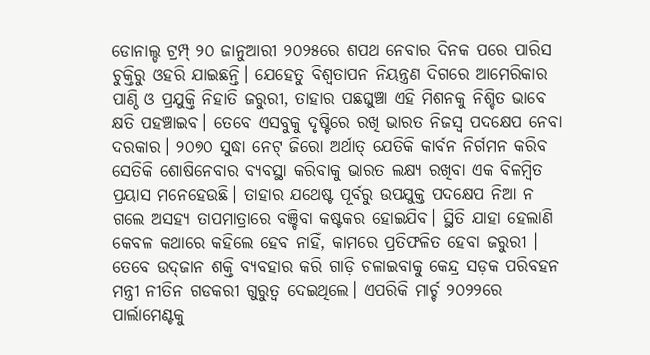ଡୋନାଲ୍ଡ ଟ୍ରମ୍ପ୍‌ ୨୦ ଜାନୁଆରୀ ୨୦୨୫ରେ ଶପଥ ନେବାର ଦିନକ ପରେ ପାରିସ ଚୁକ୍ତିରୁ ଓହରି ଯାଇଛନ୍ତି। ଯେହେତୁ ବିଶ୍ୱତାପନ ନିୟନ୍ତ୍ରଣ ଦିଗରେ ଆମେରିକାର ପାଣ୍ଠି ଓ ପ୍ରଯୁକ୍ତି ନିହାତି ଜରୁରୀ, ତାହାର ପଛଘୁଞ୍ଚା ଏହି ମିଶନକୁ ନିଶ୍ଚିତ ଭାବେ କ୍ଷତି ପହଞ୍ଚାଇବ। ତେବେ ଏସବୁକୁ ଦୃଷ୍ଟିରେ ରଖି ଭାରତ ନିଜସ୍ବ ପଦକ୍ଷେପ ନେବା ଦରକାର। ୨୦୭୦ ସୁଦ୍ଧା ନେଟ୍‌ ଜିରୋ ଅର୍ଥାତ୍‌ ଯେତିକି କାର୍ବନ ନିର୍ଗମନ କରିବ ସେତିକି ଶୋଷିନେବାର ବ୍ୟବସ୍ଥା କରିବାକୁ ଭାରତ ଲକ୍ଷ୍ୟ ରଖିବା ଏକ ବିଳମ୍ବିତ ପ୍ରୟାସ ମନେହେଉଛି। ତାହାର ଯଥେଷ୍ଟ ପୂର୍ବରୁ ଉପଯୁକ୍ତ ପଦକ୍ଷେପ ନିଆ ନ ଗଲେ ଅସହ୍ୟ ତାପମାତ୍ରାରେ ବଞ୍ଚିବା କଷ୍ଟକର ହୋଇଯିବ। ସ୍ଥିତି ଯାହା ହେଲାଣି କେବଳ କଥାରେ କହିଲେ ହେବ ନାହିଁ, କାମରେ ପ୍ରତିଫଳିତ ହେବା ଜରୁରୀ । ତେବେ ଉଦ୍‌ଜାନ ଶକ୍ତି ବ୍ୟବହାର କରି ଗାଡ଼ି ଚଳାଇବାକୁ କେନ୍ଦ୍ର ସଡ଼କ ପରିବହନ ମନ୍ତ୍ରୀ ନୀତିନ ଗଡକରୀ ଗୁରୁତ୍ୱ ଦେଇଥିଲେ। ଏପରିକି ମାର୍ଚ୍ଚ ୨୦୨୨ରେ ପାର୍ଲାମେଣ୍ଟକୁ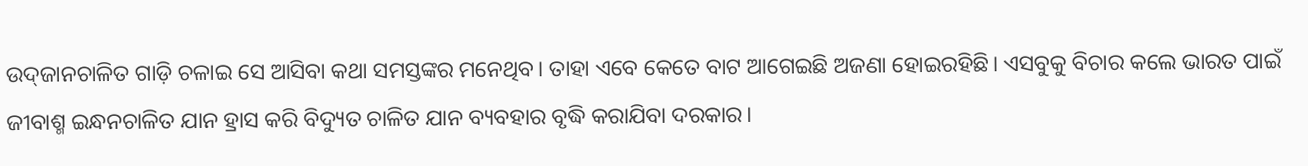ଉଦ୍‌ଜାନଚାଳିତ ଗାଡ଼ି ଚଳାଇ ସେ ଆସିବା କଥା ସମସ୍ତଙ୍କର ମନେଥିବ। ତାହା ଏବେ କେତେ ବାଟ ଆଗେଇଛି ଅଜଣା ହୋଇରହିଛି। ଏସବୁକୁ ବିଚାର କଲେ ଭାରତ ପାଇଁ ଜୀବାଶ୍ମ ଇନ୍ଧନଚାଳିତ ଯାନ ହ୍ରାସ କରି ବିଦ୍ୟୁତ ଚାଳିତ ଯାନ ବ୍ୟବହାର ବୃଦ୍ଧି କରାଯିବା ଦରକାର।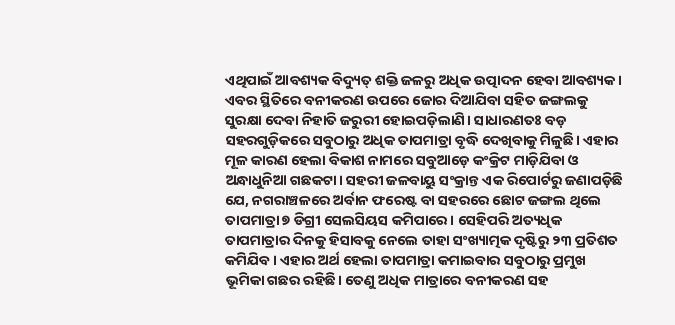ଏଥିପାଇଁ ଆବଶ୍ୟକ ବିଦ୍ୟୁତ୍‌ ଶକ୍ତି ଜଳରୁ ଅଧିକ ଉତ୍ପାଦନ ହେବା ଆବଶ୍ୟକ।
ଏବର ସ୍ଥିତିରେ ବନୀକରଣ ଉପରେ ଜୋର ଦିଆଯିବା ସହିତ ଜଙ୍ଗଲକୁ ସୁରକ୍ଷା ଦେବା ନିହାତି ଜରୁରୀ ହୋଇପଡ଼ିଲାଣି। ସାଧାରଣତଃ ବଡ଼ ସହରଗୁଡ଼ିକରେ ସବୁଠାରୁ ଅଧିକ ତାପମାତ୍ରା ବୃଦ୍ଧି ଦେଖିବାକୁ ମିଳୁଛି। ଏହାର ମୂଳ କାରଣ ହେଲା ବିକାଶ ନାମରେ ସବୁଆଡ଼େ କଂକ୍ରିଟ ମାଡ଼ିଯିବା ଓ ଅନ୍ଧାଧୁନିଆ ଗଛକଟା। ସହରୀ ଜଳବାୟୁ ସଂକ୍ରାନ୍ତ ଏକ ରିପୋର୍ଟରୁ ଜଣାପଡ଼ିଛି ଯେ, ନଗରାଞ୍ଚଳରେ ଅର୍ବାନ ଫରେଷ୍ଟ ବା ସହରରେ ଛୋଟ ଜଙ୍ଗଲ ଥିଲେ ତାପମାତ୍ରା ୭ ଡିଗ୍ରୀ ସେଲସିୟସ କମିପାରେ। ସେହିପରି ଅତ୍ୟଧିକ ତାପମାତ୍ରାର ଦିନକୁ ହିସାବକୁ ନେଲେ ତାହା ସଂଖ୍ୟାତ୍ମକ ଦୃଷ୍ଟିରୁ ୨୩ ପ୍ରତିଶତ କମିଯିବ। ଏହାର ଅର୍ଥ ହେଲା ତାପମାତ୍ରା କମାଇବାର ସବୁଠାରୁ ପ୍ରମୁଖ ଭୂମିକା ଗଛର ରହିଛି। ତେଣୁ ଅଧିକ ମାତ୍ରାରେ ବନୀକରଣ ସହ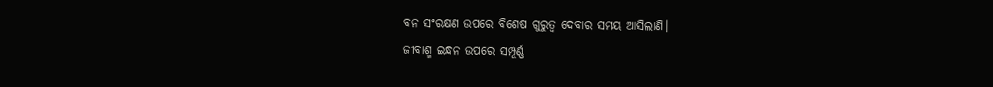ବନ ସଂରକ୍ଷଣ ଉପରେ ବିଶେଷ ଗୁରୁତ୍ୱ ଦେବାର ସମୟ ଆସିଲାଣି।
ଜୀବାଶ୍ମ ଇନ୍ଧନ ଉପରେ ସମ୍ପୂର୍ଣ୍ଣ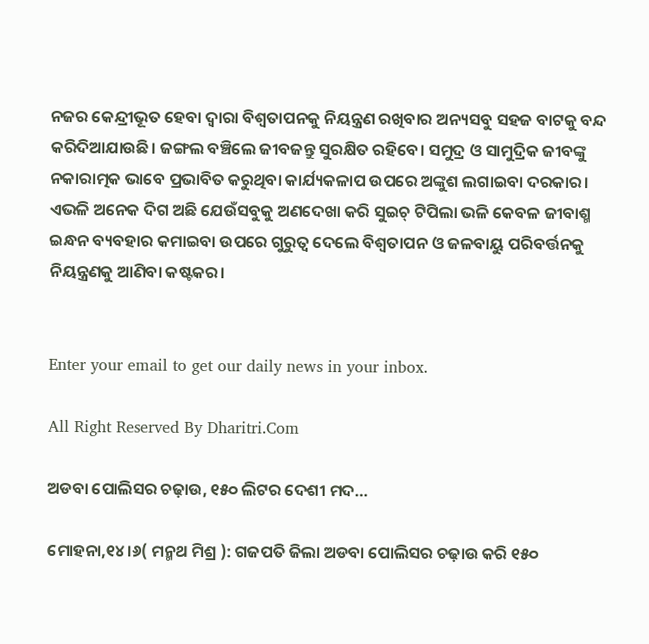ନଜର କେନ୍ଦ୍ରୀଭୂତ ହେବା ଦ୍ୱାରା ବିଶ୍ୱତାପନକୁ ନିୟନ୍ତ୍ରଣ ରଖିବାର ଅନ୍ୟସବୁ ସହଜ ବାଟକୁ ବନ୍ଦ କରିଦିଆଯାଉଛି। ଜଙ୍ଗଲ ବଞ୍ଚିଲେ ଜୀବଜନ୍ତୁ ସୁରକ୍ଷିତ ରହିବେ। ସମୁଦ୍ର ଓ ସାମୁଦ୍ରିକ ଜୀବଙ୍କୁ ନକାରାତ୍ମକ ଭାବେ ପ୍ରଭାବିତ କରୁଥିବା କାର୍ଯ୍ୟକଳାପ ଉପରେ ଅଙ୍କୁଶ ଲଗାଇବା ଦରକାର। ଏଭଳି ଅନେକ ଦିଗ ଅଛି ଯେଉଁସବୁକୁ ଅଣଦେଖା କରି ସୁଇଚ୍‌ ଟିପିଲା ଭଳି କେବଳ ଜୀବାଶ୍ମ ଇନ୍ଧନ ବ୍ୟବହାର କମାଇବା ଉପରେ ଗୁରୁତ୍ୱ ଦେଲେ ବିଶ୍ୱତାପନ ଓ ଜଳବାୟୁ ପରିବର୍ତ୍ତନକୁ ନିୟନ୍ତ୍ରଣକୁ ଆଣିବା କଷ୍ଟକର।


Enter your email to get our daily news in your inbox.

All Right Reserved By Dharitri.Com

ଅଡବା ପୋଲିସର ଚଢ଼ାଉ, ୧୫୦ ଲିଟର ଦେଶୀ ମଦ…

ମୋହନା,୧୪।୬( ମନ୍ମଥ ମିଶ୍ର ): ଗଜପତି ଜିଲା ଅଡବା ପୋଲିସର ଚଢ଼ାଉ କରି ୧୫୦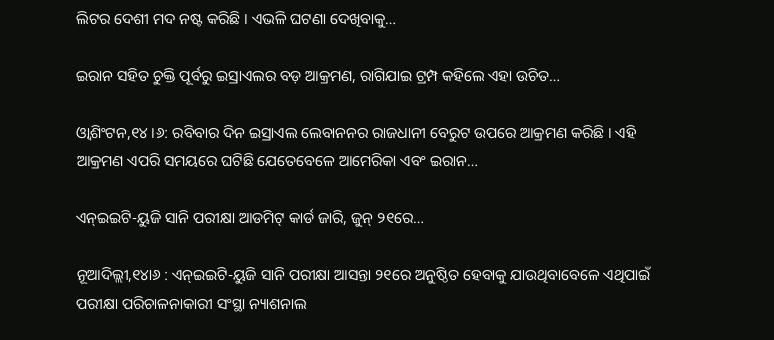ଲିଟର ଦେଶୀ ମଦ ନଷ୍ଟ କରିଛି । ଏଭଳି ଘଟଣା ଦେଖିବାକୁ…

ଇରାନ ସହିତ ଚୁକ୍ତି ପୂର୍ବରୁ ଇସ୍ରାଏଲର ବଡ଼ ଆକ୍ରମଣ, ରାଗିଯାଇ ଟ୍ରମ୍ପ କହିଲେ ଏହା ଉଚିତ…

ଓ୍ବାଶିଂଟନ,୧୪।୬: ରବିବାର ଦିନ ଇସ୍ରାଏଲ ଲେବାନନର ରାଜଧାନୀ ବେରୁଟ ଉପରେ ଆକ୍ରମଣ କରିଛି । ଏହି ଆକ୍ରମଣ ଏପରି ସମୟରେ ଘଟିଛି ଯେତେବେଳେ ଆମେରିକା ଏବଂ ଇରାନ…

ଏନ୍‌ଇଇଟି-ୟୁଜି ସାନି ପରୀକ୍ଷା ଆଡମିଟ୍‌ କାର୍ଡ ଜାରି, ଜୁନ୍‌ ୨୧ରେ…

ନୂଆଦିଲ୍ଲୀ,୧୪ା୬ : ଏନ୍‌ଇଇଟି-ୟୁଜି ସାନି ପରୀକ୍ଷା ଆସନ୍ତା ୨୧ରେ ଅନୁଷ୍ଠିତ ହେବାକୁ ଯାଉଥିବାବେଳେ ଏଥିପାଇଁ ପରୀକ୍ଷା ପରିଚାଳନାକାରୀ ସଂସ୍ଥା ନ୍ୟାଶନାଲ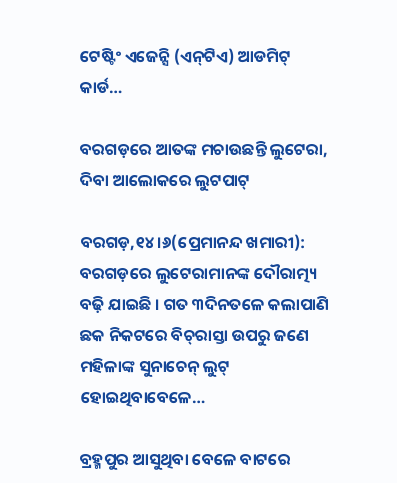ଟେଷ୍ଟିଂ ଏଜେନ୍ସି (ଏନ୍‌ଟିଏ) ଆଡମିଟ୍‌ କାର୍ଡ…

ବରଗଡ଼ରେ ଆତଙ୍କ ମଚାଉଛନ୍ତି ଲୁଟେରା, ଦିବା ଆଲୋକରେ ଲୁଟପାଟ୍

ବରଗଡ଼,୧୪।୬(ପ୍ରେମାନନ୍ଦ ଖମାରୀ): ବରଗଡ଼ରେ ଲୁଟେରାମାନଙ୍କ ଦୌରାତ୍ମ୍ୟ ବଢ଼ି ଯାଇଛି । ଗତ ୩ଦିନତଳେ କଲାପାଣି ଛକ ନିକଟରେ ବିଚ୍‌ରାସ୍ତା ଉପରୁ ଜଣେ ମହିଳାଙ୍କ ସୁନାଚେନ୍‌ ଲୁଟ୍‌ ହୋଇଥିବାବେଳେ…

ବ୍ରହ୍ମପୁର ଆସୁଥିବା ବେଳେ ବାଟରେ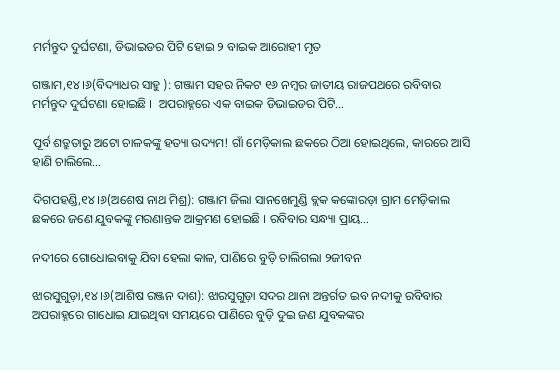ମର୍ମନ୍ତୁଦ ଦୁର୍ଘଟଣା, ଡିଭାଇଡର ପିଟି ହୋଇ ୨ ବାଇକ ଆରୋହୀ ମୃତ

ଗଞ୍ଜାମ,୧୪।୬(ବିଦ୍ୟାଧର ସାହୁ ): ଗଞ୍ଜାମ ସହର ନିକଟ ୧୬ ନମ୍ବର ଜାତୀୟ ରାଜପଥରେ ରବିବାର ମର୍ମନ୍ତୁଦ ଦୁର୍ଘଟଣା ହୋଇଛି ।  ଅପରାହ୍ନରେ ଏକ ବାଇକ ଡିଭାଇଡର ପିଟି…

ପୂର୍ବ ଶତ୍ରୁତାରୁ ଅଟୋ ଚାଳକଙ୍କୁ ହତ୍ୟା ଉଦ୍ୟମ! ଗାଁ ମେଡ଼ିକାଲ ଛକରେ ଠିଆ ହୋଇଥିଲେ, କାରରେ ଆସି ହାଣି ଚାଲିଲେ…

ଦିଗପହଣ୍ଡି,୧୪।୬(ଅଶେଷ ନାଥ ମିଶ୍ର): ଗଞ୍ଜାମ ଜିଲା ସାନଖେମୁଣ୍ଡି ବ୍ଲକ କଙ୍କୋରଡ଼ା ଗ୍ରାମ ମେଡ଼ିକାଲ ଛକରେ ଜଣେ ଯୁବକଙ୍କୁ ମରଣାନ୍ତକ ଆକ୍ରମଣ ହୋଇଛି । ରବିବାର ସନ୍ଧ୍ୟା ପ୍ରାୟ…

ନଦୀରେ ଗୋଧୋଇବାକୁ ଯିବା ହେଲା କାଳ, ପାଣିରେ ବୁଡ଼ି ଚାଲିଗଲା ୨ଜୀବନ

ଝାରସୁଗୁଡ଼ା,୧୪।୬(ଆଶିଷ ରଞ୍ଜନ ଦାଶ): ଝାରସୁଗୁଡ଼ା ସଦର ଥାନା ଅନ୍ତର୍ଗତ ଇବ ନଦୀକୁ ରବିବାର ଅପରାହ୍ନରେ ଗାଧୋଇ ଯାଇଥିବା ସମୟରେ ପାଣିରେ ବୁଡ଼ି ଦୁଇ ଜଣ ଯୁବକଙ୍କର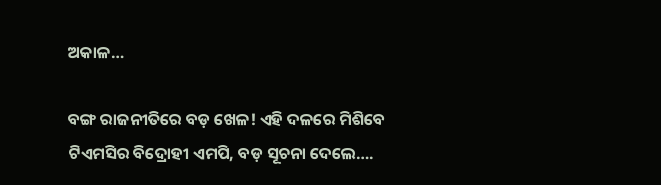ଅକାଳ…

ବଙ୍ଗ ରାଜନୀତିରେ ବଡ଼ ଖେଳ! ଏହି ଦଳରେ ମିଶିବେ ଟିଏମସିର ବିଦ୍ରୋହୀ ଏମପି, ବଡ଼ ସୂଚନା ଦେଲେ….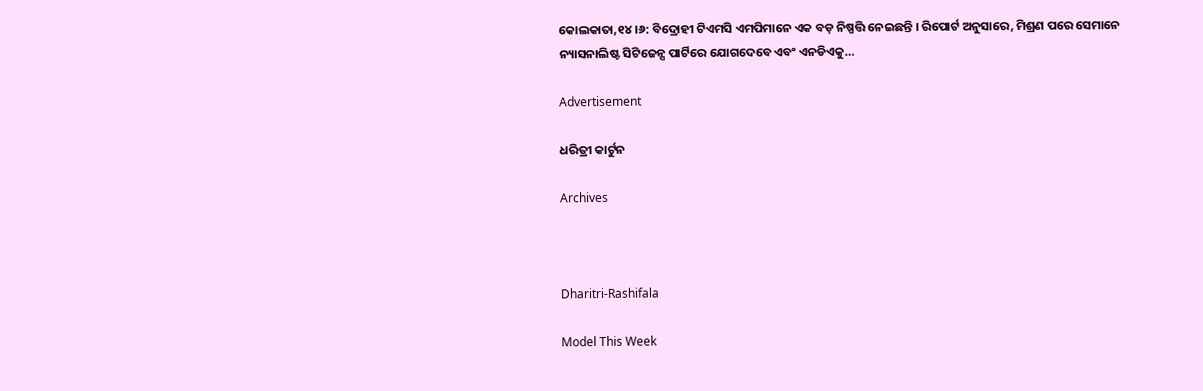କୋଲକାତା,୧୪।୬: ବିଦ୍ରୋହୀ ଟିଏମସି ଏମପିମାନେ ଏକ ବଡ଼ ନିଷ୍ପତ୍ତି ନେଇଛନ୍ତି । ରିପୋର୍ଟ ଅନୁସାରେ, ମିଶ୍ରଣ ପରେ ସେମାନେ ନ୍ୟାସନାଲିଷ୍ଟ ସିଟିଜେନ୍ସ ପାର୍ଟିରେ ଯୋଗଦେବେ ଏବଂ ଏନଡିଏକୁ…

Advertisement

ଧରିତ୍ରୀ କାର୍ଟୁନ

Archives



Dharitri-Rashifala

Model This Week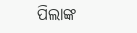ପିଲାଙ୍କ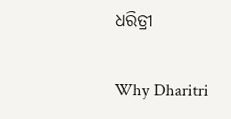ଧରିତ୍ରୀ

Why Dharitri